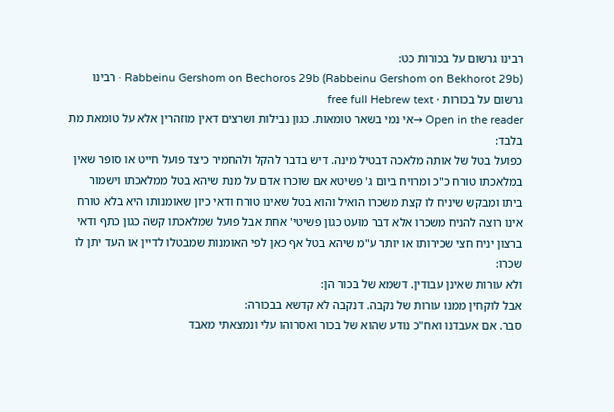רבינו גרשום על בכורות כט:
Rabbeinu Gershom on Bechoros 29b (Rabbeinu Gershom on Bekhorot 29b) · רבינו גרשום על בכורות · free full Hebrew text
Open in the reader →אי נמי בשאר טומאות. כגון נבילות ושרצים דאין מוזהרין אלא על טומאת מת בלבד:
כפועל בטל של אותה מלאכה דבטיל מינה. דיש בדבר להקל ולהחמיר כיצד פועל חייט או סופר שאין במלאכתו טורח כ"כ ומרויח ביום ג' פשיטא אם שוכרו אדם על מנת שיהא בטל ממלאכתו וישמור ביתו ומבקש שיניח לו קצת משכרו הואיל והוא בטל שאינו טורח ודאי כיון שאומנותו היא בלא טורח אינו רוצה להניח משכרו אלא דבר מועט כגון פשיטי' אחת אבל פועל שמלאכתו קשה כגון כתף ודאי ברצון יניח חצי שכירותו או יותר ע"מ שיהא בטל אף כאן לפי האומנות שמבטלו לדיין או העד יתן לו שכרו:
ולא עורות שאינן עבודין. דשמא של בכור הן:
אבל לוקחין ממנו עורות של נקבה. דנקבה לא קדשא בבכורה:
סבר. אם אעבדנו ואח"כ נודע שהוא של בכור ואסרוהו עלי ונמצאתי מאבד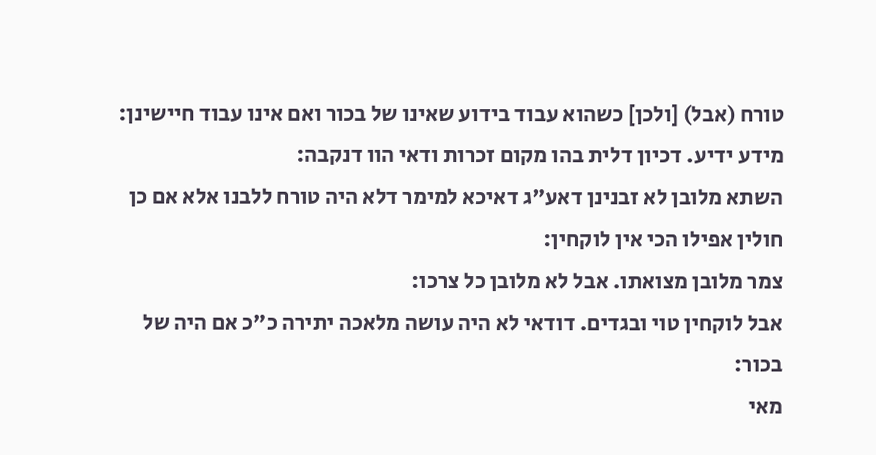טורח (אבל) [ולכן] כשהוא עבוד בידוע שאינו של בכור ואם אינו עבוד חיישינן:
מידע ידיע. דכיון דלית בהו מקום זכרות ודאי הוו דנקבה:
השתא מלובן לא זבנינן דאע"ג דאיכא למימר דלא היה טורח ללבנו אלא אם כן חולין אפילו הכי אין לוקחין:
צמר מלובן מצואתו. אבל לא מלובן כל צרכו:
אבל לוקחין טוי ובגדים. דודאי לא היה עושה מלאכה יתירה כ"כ אם היה של בכור:
מאי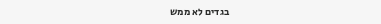בגדים לא ממש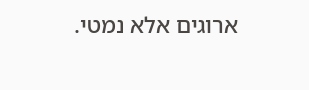ארוגים אלא נמטי.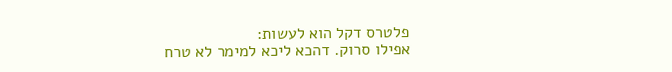פלטרס דקל הוא לעשות:
אפילו סרוק. דהכא ליכא למימר לא טרח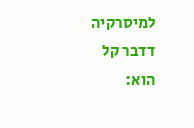למיסרקיה דדבר קל הוא: